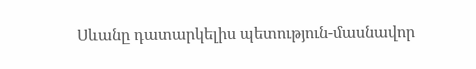Սևանը դատարկելիս պետություն-մասնավոր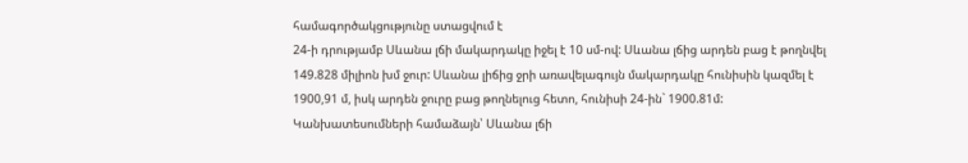համագործակցությունը ստացվում է
24-ի դրությամբ Սևանա լճի մակարդակը իջել է 10 սմ-ով: Սևանա լճից արդեն բաց է թողնվել 149.828 միլիոն խմ ջուր: Սևանա լիճից ջրի առավելագույն մակարդակը հունիսին կազմել է 1900,91 մ, իսկ արդեն ջուրը բաց թողնելուց հետո, հունիսի 24-ին` 1900.81մ:
Կանխատեսումների համաձայն՝ Սևանա լճի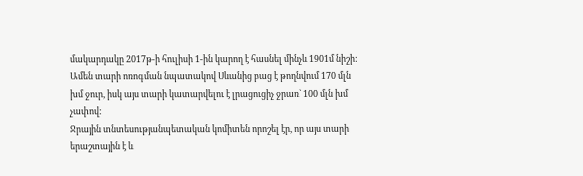մակարդակը 2017թ-ի հուլիսի 1-ին կարող է հասնել մինչև 1901մ նիշի:
Ամեն տարի ոռոգման նպատակով Սևանից բաց է թողնվում 170 մլն խմ ջուր, իսկ այս տարի կատարվելու է լրացուցիչ ջրառ` 100 մլն խմ չափով:
Ջրային տնտեսությանպետական կոմիտեն որոշել էր, որ այս տարի երաշտային է և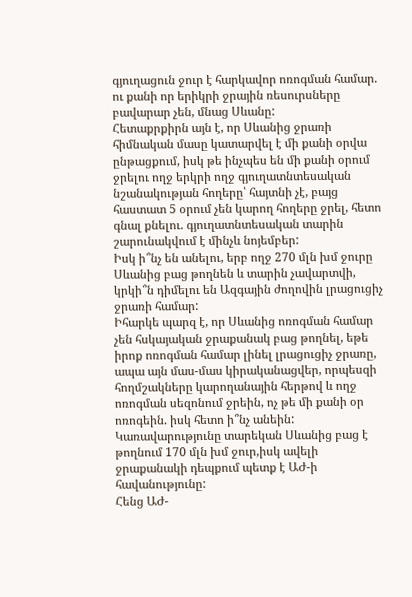գյուղացուն ջուր է հարկավոր ոռոգման համար. ու քանի որ երիկրի ջրային ռեսուրսները բավարար չեն, մնաց Սևանը:
Հետաքրքիրն այն է, որ Սևանից ջրառի հիմնական մասը կատարվել է մի քանի օրվա ընթացքում, իսկ թե ինչպես են մի քանի օրում ջրելու ողջ երկրի ողջ գյուղատնտեսական նշանակության հողերը՝ հայտնի չէ, բայց հաստատ 5 օրում չեն կարող հողերը ջրել, հետո գնալ քնելու. գյուղատնտեսական տարին շարունակվում է մինչև նոյեմբեր:
Իսկ ի՞նչ են անելու, երբ ողջ 270 մլն խմ ջուրը Սևանից բաց թողնեն և տարին չավարտվի, կրկի՞ն դիմելու են Ազգային ժողովին լրացուցիչ ջրառի համար:
Իհարկե պարզ է, որ Սևանից ոռոգման համար չեն հսկայական ջրաքանակ բաց թողնել, եթե իրոք ոռոգման համար լինել լրացուցիչ ջրառը, ապա այն մաս-մաս կիրականացվեր, որպեսզի հողմշակները կարողանային հերթով և ողջ ոռոգման սեզոնում ջրեին, ոչ թե մի քանի օր ոռոգեին. իսկ հետո ի՞նչ անեին:
Կառավարությունը տարեկան Սևանից բաց է թողնում 170 մլն խմ ջուր,իսկ ավելի ջրաքանակի դեպքում պետք է ԱԺ-ի հավանությունը:
Հենց ԱԺ-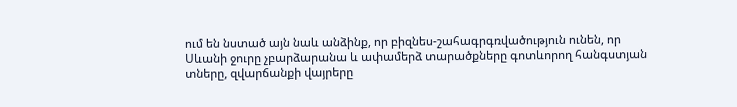ում են նստած այն նաև անձինք, որ բիզնես-շահագրգռվածություն ունեն, որ Սևանի ջուրը չբարձարանա և ափամերձ տարածքները գոտևորող հանգստյան տները, զվարճանքի վայրերը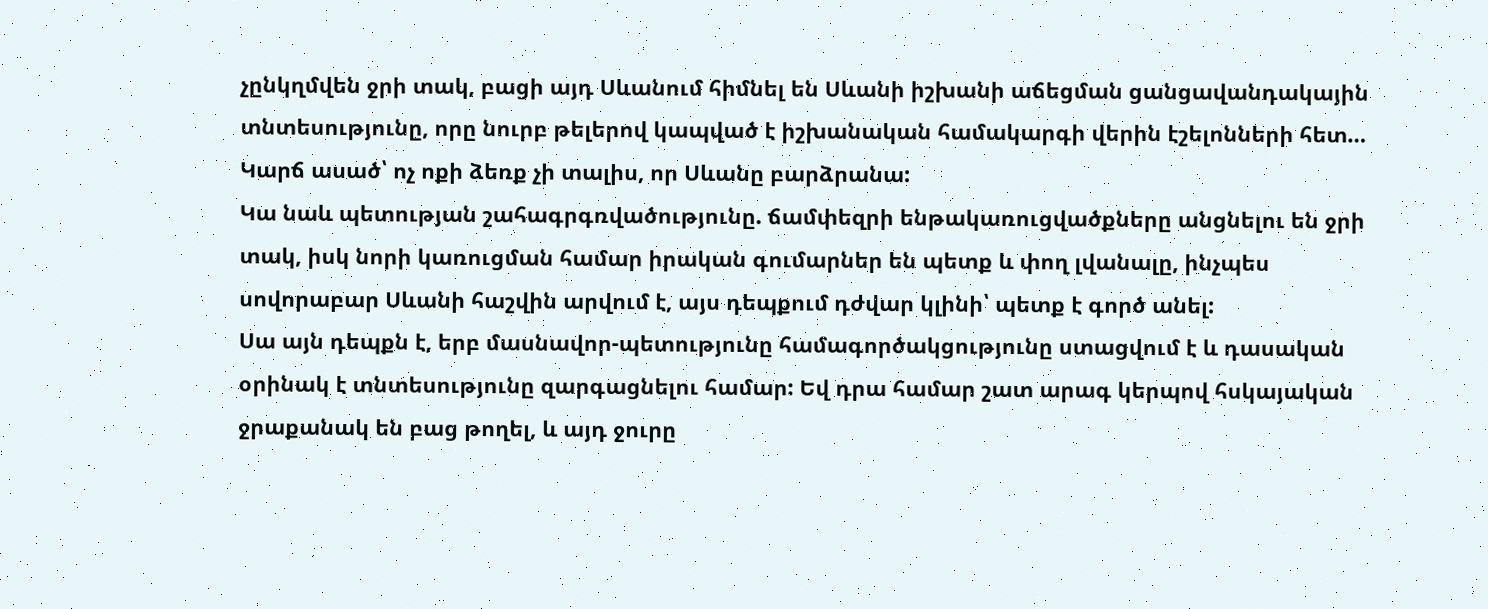չընկղմվեն ջրի տակ, բացի այդ Սևանում հիմնել են Սևանի իշխանի աճեցման ցանցավանդակային տնտեսությունը, որը նուրբ թելերով կապված է իշխանական համակարգի վերին էշելոնների հետ…
Կարճ ասած՝ ոչ ոքի ձեռք չի տալիս, որ Սևանը բարձրանա:
Կա նաև պետության շահագրգռվածությունը. ճամփեզրի ենթակառուցվածքները անցնելու են ջրի տակ, իսկ նորի կառուցման համար իրական գումարներ են պետք և փող լվանալը, ինչպես սովորաբար Սևանի հաշվին արվում է, այս դեպքում դժվար կլինի՝ պետք է գործ անել:
Սա այն դեպքն է, երբ մասնավոր-պետությունը համագործակցությունը ստացվում է և դասական օրինակ է տնտեսությունը զարգացնելու համար: Եվ դրա համար շատ արագ կերպով հսկայական ջրաքանակ են բաց թողել, և այդ ջուրը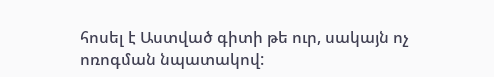հոսել է Աստված գիտի թե ուր, սակայն ոչ ոռոգման նպատակով: